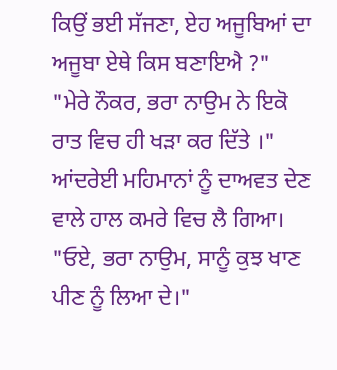ਕਿਉਂ ਭਈ ਸੱਜਣਾ, ਏਹ ਅਜੂਬਿਆਂ ਦਾ ਅਜੂਬਾ ਏਥੇ ਕਿਸ ਬਣਾਇਐ ?"
"ਮੇਰੇ ਨੌਕਰ, ਭਰਾ ਨਾਉਮ ਨੇ ਇਕੋ ਰਾਤ ਵਿਚ ਹੀ ਖੜਾ ਕਰ ਦਿੱਤੇ ।"
ਆਂਦਰੇਈ ਮਹਿਮਾਨਾਂ ਨੂੰ ਦਾਅਵਤ ਦੇਣ ਵਾਲੇ ਹਾਲ ਕਮਰੇ ਵਿਚ ਲੈ ਗਿਆ।
"ਓਏ, ਭਰਾ ਨਾਉਮ, ਸਾਨੂੰ ਕੁਝ ਖਾਣ ਪੀਣ ਨੂੰ ਲਿਆ ਦੇ।"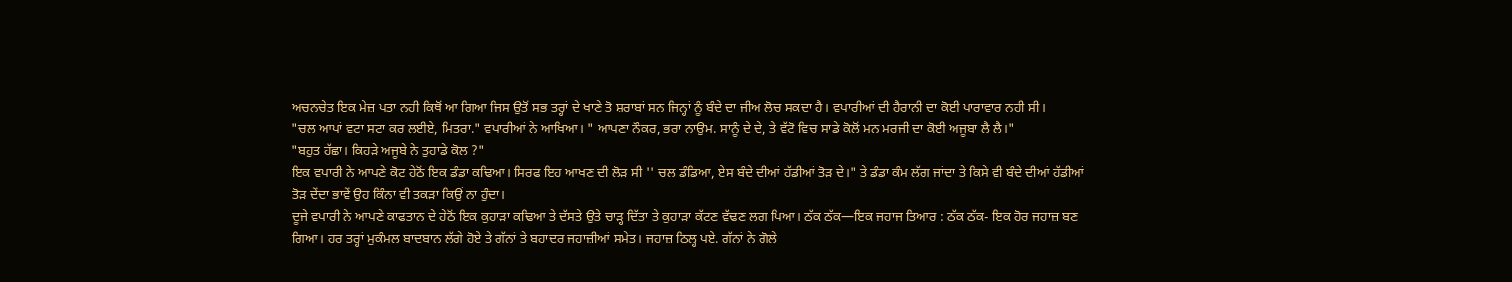ਅਚਨਚੇਤ ਇਕ ਮੇਜ਼ ਪਤਾ ਨਹੀ ਕਿਥੋਂ ਆ ਗਿਆ ਜਿਸ ਉਤੋਂ ਸਭ ਤਰ੍ਹਾਂ ਦੇ ਖਾਣੇ ਤੋ ਸ਼ਰਾਬਾਂ ਸਨ ਜਿਨ੍ਹਾਂ ਨੂੰ ਬੰਦੇ ਦਾ ਜੀਅ ਲੋਚ ਸਕਦਾ ਹੈ। ਵਪਾਰੀਆਂ ਦੀ ਹੈਰਾਨੀ ਦਾ ਕੋਈ ਪਾਰਾਵਾਰ ਨਹੀ ਸੀ।
"ਚਲ ਆਪਾਂ ਵਟਾ ਸਟਾ ਕਰ ਲਈਏ, ਮਿਤਰਾ." ਵਪਾਰੀਆਂ ਨੇ ਆਖਿਆ। " ਆਪਣਾ ਨੌਕਰ, ਭਰਾ ਨਾਉਮ. ਸਾਨੂੰ ਦੇ ਦੇ, ਤੇ ਵੱਟੋ ਵਿਚ ਸਾਡੇ ਕੋਲੋਂ ਮਨ ਮਰਜੀ ਦਾ ਕੋਈ ਅਜੂਬਾ ਲੈ ਲੈ।"
"ਬਹੁਤ ਹੱਛਾ। ਕਿਹੜੇ ਅਜੂਬੇ ਨੇ ਤੁਹਾਡੇ ਕੋਲ ?"
ਇਕ ਵਪਾਰੀ ਨੇ ਆਪਣੇ ਕੋਟ ਹੇਠੋਂ ਇਕ ਡੰਡਾ ਕਢਿਆ। ਸਿਰਫ ਇਹ ਆਖਣ ਦੀ ਲੋੜ ਸੀ '' ਚਲ ਡੰਡਿਆ, ਏਸ ਬੰਦੇ ਦੀਆਂ ਹੱਡੀਆਂ ਤੋੜ ਦੇ।" ਤੇ ਡੰਡਾ ਕੰਮ ਲੱਗ ਜਾਂਦਾ ਤੇ ਕਿਸੇ ਵੀ ਬੰਦੇ ਦੀਆਂ ਹੱਡੀਆਂ ਤੋੜ ਦੇਂਦਾ ਭਾਵੇਂ ਉਹ ਕਿੰਨਾ ਵੀ ਤਕੜਾ ਕਿਉਂ ਨਾ ਹੁੰਦਾ।
ਦੂਜੇ ਵਪਾਰੀ ਨੇ ਆਪਣੇ ਕਾਫਤਾਨ ਦੇ ਹੇਠੋਂ ਇਕ ਕੁਹਾੜਾ ਕਢਿਆ ਤੇ ਦੱਸਤੇ ਉਤੇ ਚਾੜ੍ਹ ਦਿੱਤਾ ਤੇ ਕੁਹਾੜਾ ਕੱਟਣ ਵੱਢਣ ਲਗ ਪਿਆ। ਠੱਕ ਠੱਕ—ਇਕ ਜਹਾਜ ਤਿਆਰ : ਠੱਕ ਠੱਕ- ਇਕ ਹੋਰ ਜਹਾਜ਼ ਬਣ ਗਿਆ। ਹਰ ਤਰ੍ਹਾਂ ਮੁਕੰਮਲ ਬਾਦਬਾਨ ਲੱਗੇ ਹੋਏ ਤੇ ਗੱਨਾਂ ਤੇ ਬਹਾਦਰ ਜਹਾਜ਼ੀਆਂ ਸਮੇਤ। ਜਹਾਜ਼ ਠਿਲ੍ਹ ਪਏ. ਗੱਨਾਂ ਨੇ ਗੋਲੇ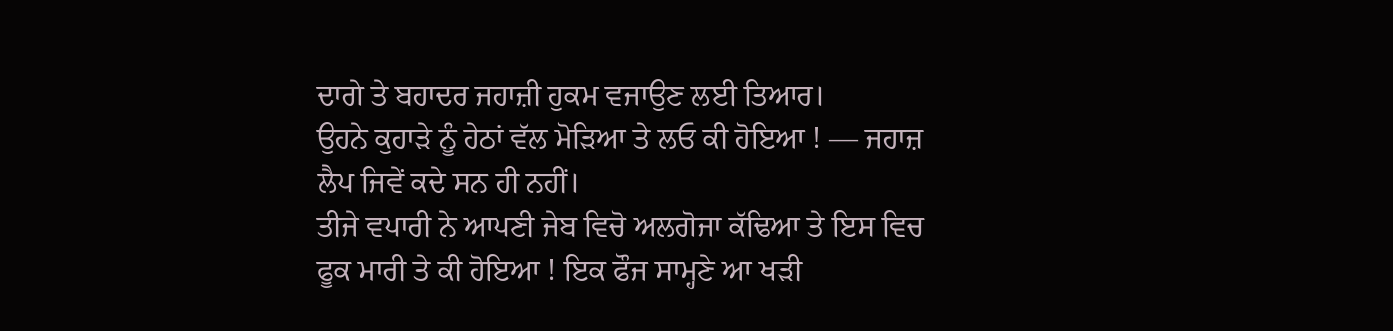ਦਾਗੇ ਤੇ ਬਹਾਦਰ ਜਹਾਜ਼ੀ ਹੁਕਮ ਵਜਾਉਣ ਲਈ ਤਿਆਰ।
ਉਹਨੇ ਕੁਹਾੜੇ ਨੂੰ ਹੇਠਾਂ ਵੱਲ ਮੋੜਿਆ ਤੇ ਲਓ ਕੀ ਹੋਇਆ ! — ਜਹਾਜ਼ ਲੈਪ ਜਿਵੇਂ ਕਦੇ ਸਨ ਹੀ ਨਹੀਂ।
ਤੀਜੇ ਵਪਾਰੀ ਨੇ ਆਪਣੀ ਜੇਬ ਵਿਚੋ ਅਲਗੋਜਾ ਕੱਢਿਆ ਤੇ ਇਸ ਵਿਚ ਫੂਕ ਮਾਰੀ ਤੇ ਕੀ ਹੋਇਆ ! ਇਕ ਫੌਜ ਸਾਮ੍ਹਣੇ ਆ ਖੜੀ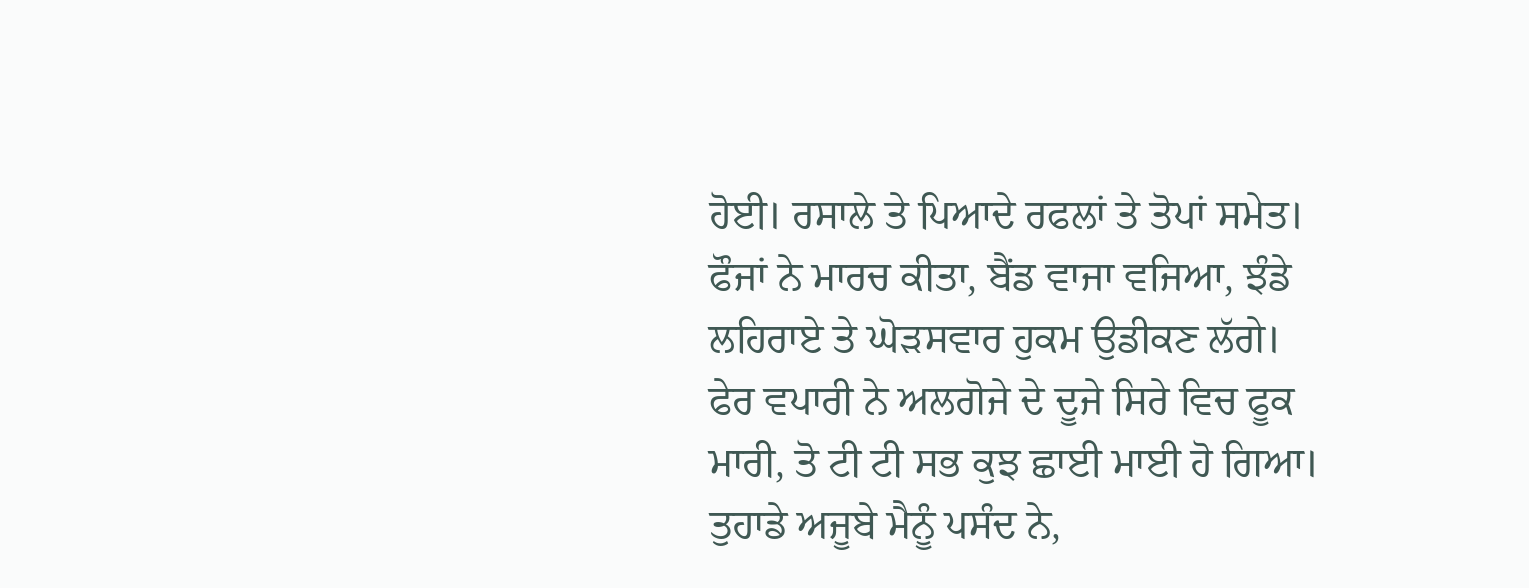ਹੋਈ। ਰਸਾਲੇ ਤੇ ਪਿਆਦੇ ਰਫਲਾਂ ਤੇ ਤੋਪਾਂ ਸਮੇਤ। ਫੌਜਾਂ ਨੇ ਮਾਰਚ ਕੀਤਾ, ਬੈਂਡ ਵਾਜਾ ਵਜਿਆ, ਝੰਡੇ ਲਹਿਰਾਏ ਤੇ ਘੋੜਸਵਾਰ ਹੁਕਮ ਉਡੀਕਣ ਲੱਗੇ।
ਫੇਰ ਵਪਾਰੀ ਨੇ ਅਲਗੋਜੇ ਦੇ ਦੂਜੇ ਸਿਰੇ ਵਿਚ ਫੂਕ ਮਾਰੀ, ਤੋ ਟੀ ਟੀ ਸਭ ਕੁਝ ਛਾਈ ਮਾਈ ਹੋ ਗਿਆ।
ਤੁਹਾਡੇ ਅਜੂਬੇ ਮੈਨੂੰ ਪਸੰਦ ਨੇ,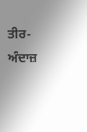ਤੀਰ-ਅੰਦਾਜ਼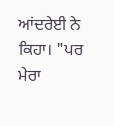ਆਂਦਰੇਈ ਨੇ ਕਿਹਾ। "ਪਰ ਮੇਰਾ